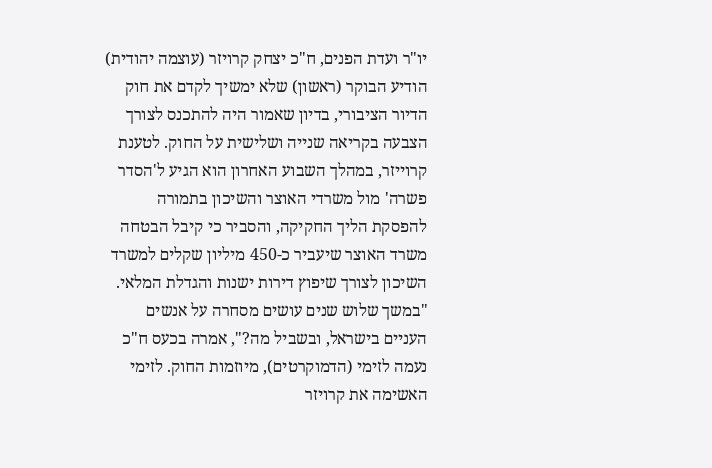יו"ר ועדת הפנים, ח"כ יצחק קרויזר (עוצמה יהודית) הודיע הבוקר (ראשון) שלא ימשיך לקדם את חוק הדיור הציבורי, בדיון שאמור היה להתכנס לצורך הצבעה בקריאה שנייה ושלישית על החוק. לטענת קרוייזר, במהלך השבוע האחרון הוא הגיע ל'הסדר פשרה' מול משרדי האוצר והשיכון בתמורה להפסקת הליך החקיקה, והסביר כי קיבל הבטחה משרד האוצר שיעביר כ-450 מיליון שקלים למשרד השיכון לצורך שיפוץ דירות ישנות והגדלת המלאי.
"במשך שלוש שנים עושים מסחרה על אנשים העניים בישראל, ובשביל מה?", אמרה בכעס ח"כ נעמה לזימי (הדמוקרטים), מיוזמות החוק. לזימי האשימה את קרויזר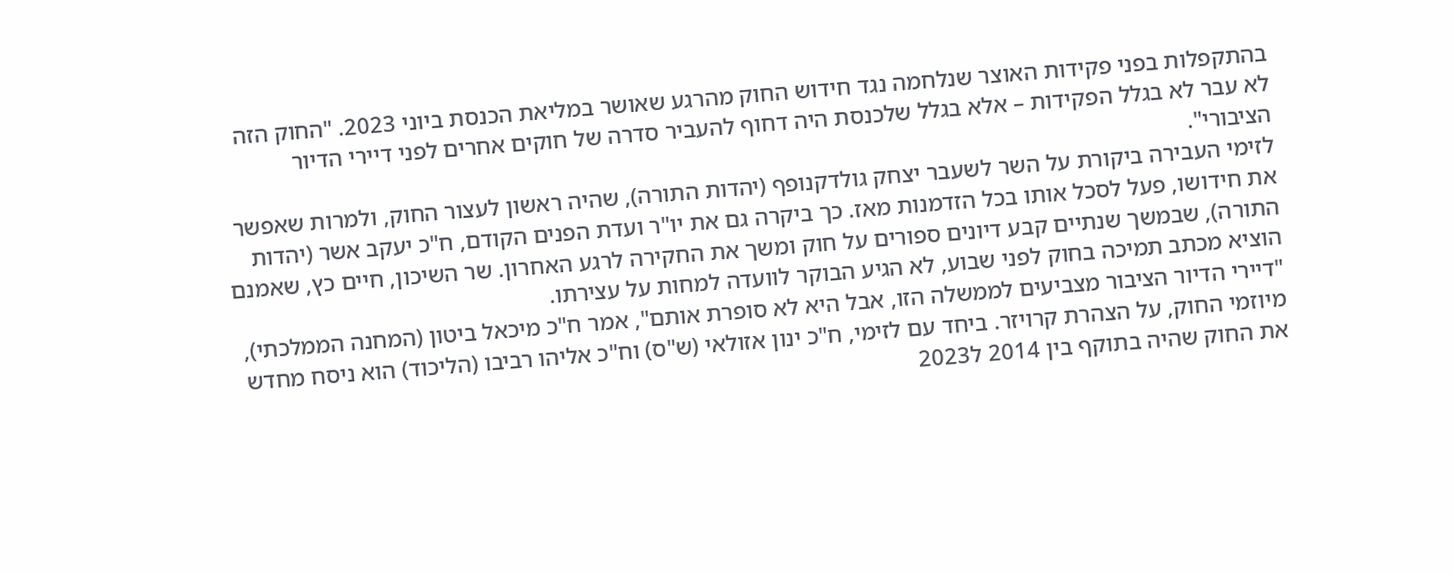בהתקפלות בפני פקידות האוצר שנלחמה נגד חידוש החוק מהרגע שאושר במליאת הכנסת ביוני 2023. "החוק הזה לא עבר לא בגלל הפקידות – אלא בגלל שלכנסת היה דחוף להעביר סדרה של חוקים אחרים לפני דיירי הדיור הציבורי".
לזימי העבירה ביקורת על השר לשעבר יצחק גולדקנופף (יהדות התורה), שהיה ראשון לעצור החוק, ולמרות שאפשר את חידושו, פעל לסכל אותו בכל הזדמנות מאז. כך ביקרה גם את יו"ר ועדת הפנים הקודם, ח"כ יעקב אשר (יהדות התורה), שבמשך שנתיים קבע דיונים ספורים על חוק ומשך את החקירה לרגע האחרון. שר השיכון, חיים כץ, שאמנם הוציא מכתב תמיכה בחוק לפני שבוע, לא הגיע הבוקר לוועדה למחות על עצירתו.
"דיירי הדיור הציבור מצביעים לממשלה הזו, אבל היא לא סופרת אותם", אמר ח"כ מיכאל ביטון (המחנה הממלכתי), מיוזמי החוק, על הצהרת קרויזר. ביחד עם לזימי, ח"כ ינון אזולאי (ש"ס) וח"כ אליהו רביבו (הליכוד) הוא ניסח מחדש את החוק שהיה בתוקף בין 2014 ל2023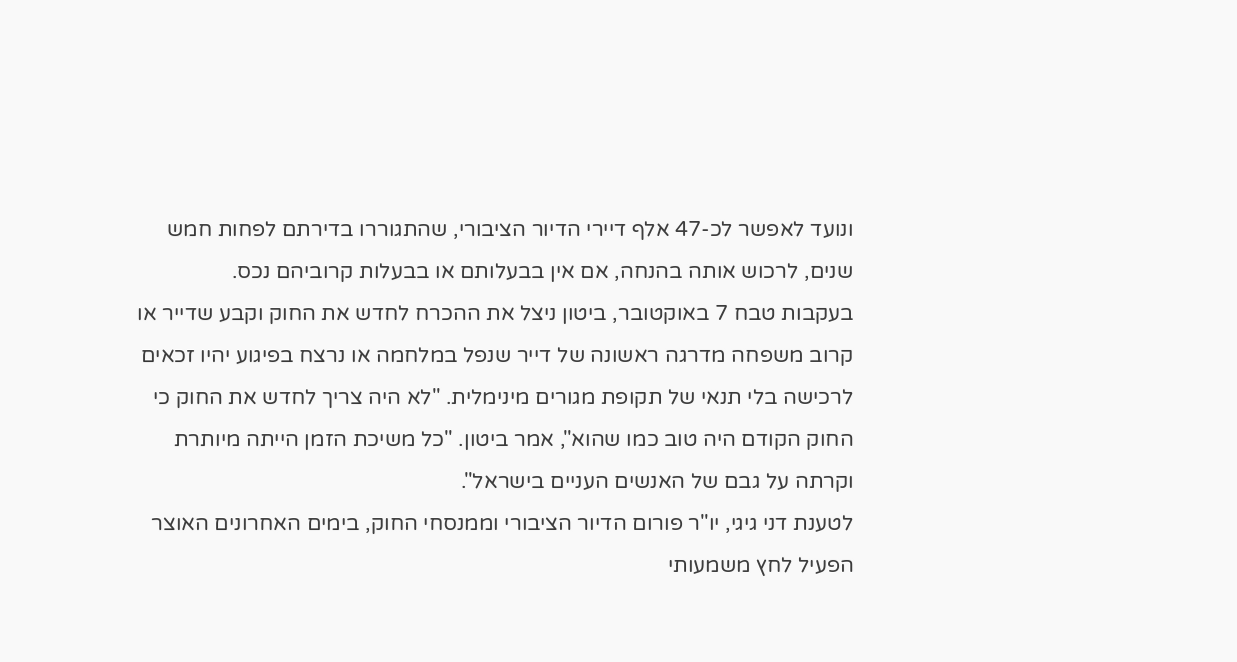ונועד לאפשר לכ-47 אלף דיירי הדיור הציבורי, שהתגוררו בדירתם לפחות חמש שנים, לרכוש אותה בהנחה, אם אין בבעלותם או בבעלות קרוביהם נכס.
בעקבות טבח 7 באוקטובר, ביטון ניצל את ההכרח לחדש את החוק וקבע שדייר או קרוב משפחה מדרגה ראשונה של דייר שנפל במלחמה או נרצח בפיגוע יהיו זכאים לרכישה בלי תנאי של תקופת מגורים מינימלית. "לא היה צריך לחדש את החוק כי החוק הקודם היה טוב כמו שהוא", אמר ביטון. "כל משיכת הזמן הייתה מיותרת וקרתה על גבם של האנשים העניים בישראל".
לטענת דני גיגי, יו"ר פורום הדיור הציבורי וממנסחי החוק, בימים האחרונים האוצר הפעיל לחץ משמעותי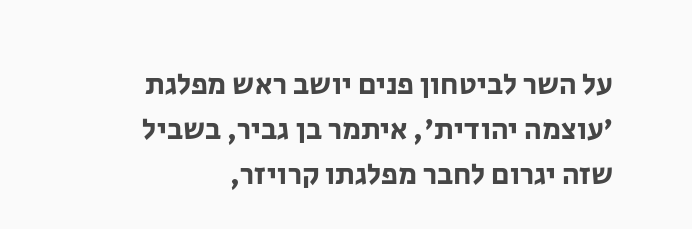על השר לביטחון פנים יושב ראש מפלגת 'עוצמה יהודית', איתמר בן גביר, בשביל שזה יגרום לחבר מפלגתו קרויזר,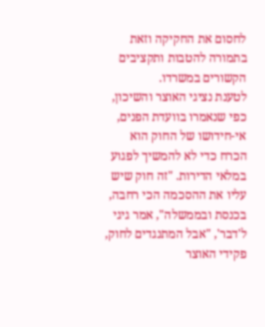לחסום את החקיקה וזאת בתמורה להטבות ותקציבים הקשורים במשרדו.
לטענת נציגי האוצר והשיכון, כפי שנאמרו בוועדת הפנים, אי-חידושו של החוק הוא הכרח כדי לא להמשיך לפגוע במלאי הדירות. "זה חוק שיש עליו את ההסכמה הכי רחבה, בכנסת ובממשלה", אמר גיגי ל'דבר', "אבל המתנגדים לחוק, פקידי האוצר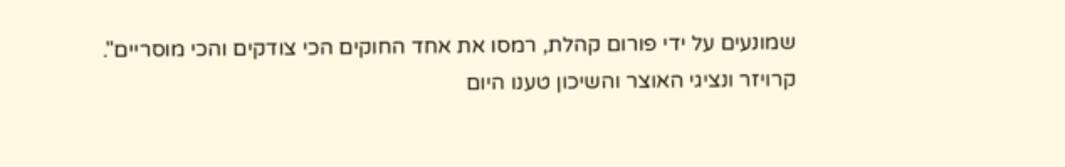שמונעים על ידי פורום קהלת, רמסו את אחד החוקים הכי צודקים והכי מוסריים".
קרויזר ונציגי האוצר והשיכון טענו היום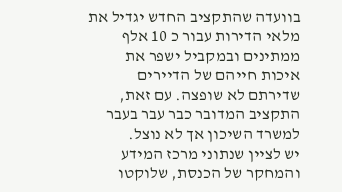בוועדה שהתקציב החדש יגדיל את מלאי הדירות עבור כ 10 אלף ממתינים ובמקביל ישפר את איכות חייהם של הדיירים שדירתם לא שופצה. עם זאת, התקציב המדובר כבר עבר בעבר למשרד השיכון אך לא נוצל.
יש לציין שנתוני מרכז המידע והמחקר של הכנסת, שלוקטו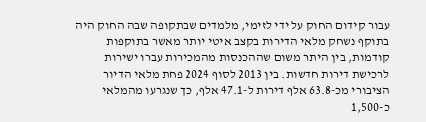עבור קידום החוק על ידי לזימי, מלמדים שבתקופה שבה החוק היה בתוקף נשחק מלאי הדירות בקצב איטי יותר מאשר בתוקפות קודמות, בין היתר משום שההכנסות מהמכירות עברו ישירות לרכישת דירות חדשות. בין 2013 לסוף 2024 פחת מלאי הדיור הציבורי מכ-63.8 אלף דירות ל-47.1 אלף, כך שנגרעו מהמלאי כ-1,500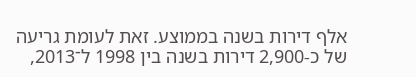אלף דירות בשנה בממוצע. זאת לעומת גריעה של כ-2,900 דירות בשנה בין 1998 ל־2013,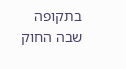בתקופה שבה החוק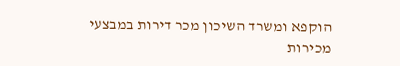הוקפא ומשרד השיכון מכר דירות במבצעי מכירות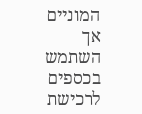המוניים אך השתמש בכספים לרכישת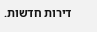דירות חדשות.